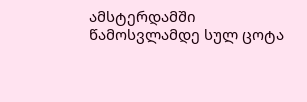ამსტერდამში წამოსვლამდე სულ ცოტა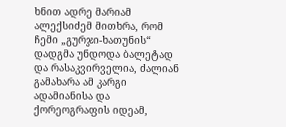ხნით ადრე მარიამ ალექსიძემ მითხრა, რომ ჩემი „გურჯი-ხათუნის“ დადგმა უნდოდა ბალეტად და რასაკვირველია, ძალიან გამახარა ამ კარგი ადამიანისა და ქორეოგრაფის იდეამ,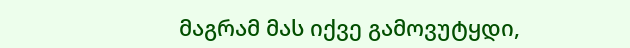მაგრამ მას იქვე გამოვუტყდი,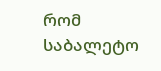რომ საბალეტო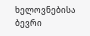ხელოვნებისა ბევრი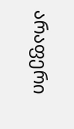არაფერი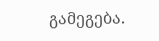გამეგება.